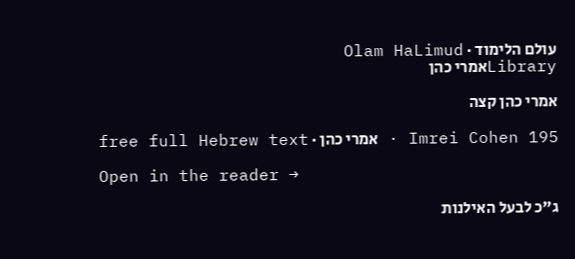עולם הלימוד · Olam HaLimud
Libraryאמרי כהן

אמרי כהן קצה

Imrei Cohen 195 · אמרי כהן · free full Hebrew text

Open in the reader →

ג"כ לבעל האילנות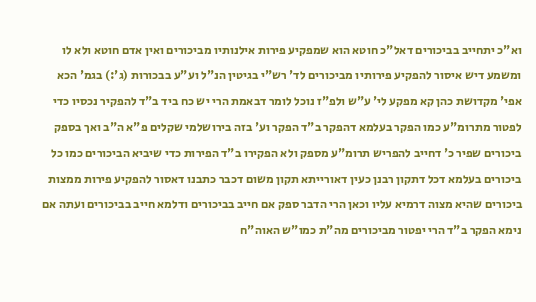וא"כ יתחייב בביכורים דאל"כ חוטא הוא שמפקיע פירות אילנותיו מביכורים ואין אדם חוטא ולא לו ומשמע דיש איסור להפקיע פירותיו מביכורים לד' רש"י בגיטין הנ"ל וע"ע בבכורות (ג':) בגמ' הכא אפי' מקדושת כהן קא מפקע לי' ע"ש ולפ"ז נוכל לומר דבאמת הרי יש כח ביד ב"ד להפקיר נכסיו כדי לפטור מתרומ"ע כמו הפקר בעלמא דהפקר ב"ד הפקר וע' בזה בירושלמי שקלים פ"א ה"ב ואך בספק ביכורים שפיר כ' דחייב להפריש תרומ"ע מספק ולא הפקירו ב"ד הפירות כדי שיביא הביכורים כמו כל ביכורים בעלמא דכל דתקון רבנן כעין דאורייתא תקון משום דכבר כתבנו דאסור להפקיע פירות ממצות ביכורים שהיא מצוה דרמיא עליו וכאן הרי הדבר ספק אם חייב בביכורים ודלמא חייב בביכורים ועתה אם נימא הפקר ב"ד הרי יפטור מביכורים מה"ת כמו"ש האוה"ח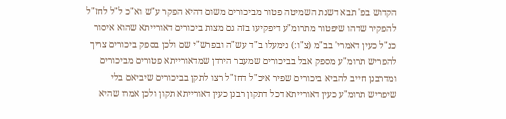הקדוש בפ' תבא דשנת השמיטה פטור מביכורים משום דהיא הפקר ע"ש וא"כ ל"ל לחז"ל להפקיר שדהו שיפטור מתרומ"ע דיפקיעו בזה גם מצות ביכורים דאורייתא שהוא איסור כנ"ל כעין דאמרי' בב"מ (צ"ו:) נימעלו ב"ד עש"ה ובפרש"י שם ולכן בספק ביכורים צריך להפריש תרומ"ע מספק אבל בביכורים שמעבר הירדן שמדאורייתא פטורים מביכורים ומדרבנן חייב להביא ביכורים שפיר איכ"ל דחז"ל רצו לתקן בביכורים שיביאם בלי שיפריש תרומ"ע כעין דאורייתא דכל דתקון רבנן כעין דאורייתא תקון ולכן אמרו שהיא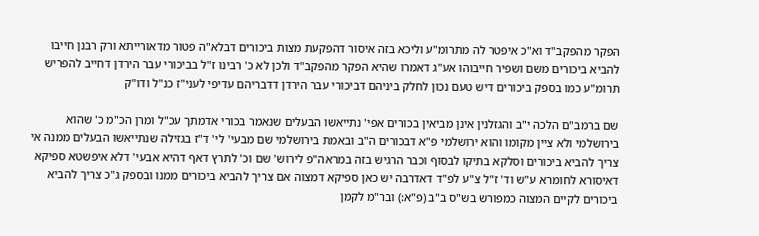הפקר מהפקב"ד וא"כ איפטר לה מתרומ"ע וליכא בזה איסור דהפקעת מצות ביכורים דבלא"ה פטור מדאורייתא ורק רבנן חייבו להביא ביכורים משם ושפיר חייבוהו אע"ג דאמרו שהיא הפקר מהפקב"ד ולכן לא כ' רבינו ז"ל בביכורי עבר הירדן דחייב להפריש תרומ"ע כמו בספק ביכורים דיש טעם נכון לחלק ביניהם דביכורי עבר הירדן דדבריהם עדיפי לעני"ז כנ"ל ודו"ק

שם ברמב"ם הלכה י"ב והגזלנין אינן מביאין בכורים אפי' נתייאשו הבעלים שנאמר בכורי אדמתך עכ"ל ומרן הכ"מ כ' שהוא בירושלמי ולא ציין מקומו והוא ירושלמי פ"א דבכורים ה"ב ובאמת בירושלמי שם מבעי' לי' ד"ז בגזילה שנתייאשו הבעלים ממנה אי צריך להביא ביכורים וסלקא בתיקו לבסוף וכבר הרגיש בזה במראה"פ לירוש' שם וכ' לתרץ דאף דהיא אבעי' דלא איפשטא ספיקא דאיסורא לחומרא ע"ש וד' ז"ל צ"ע לפ"ד דאדרבה יש כאן ספיקא דמצוה אם צריך להביא ביכורים ממנו ובספק ג"כ צריך להביא ביכורים לקיים המצוה כמפורש בש"ס ב"ב (פ"א:) ובר"מ לקמן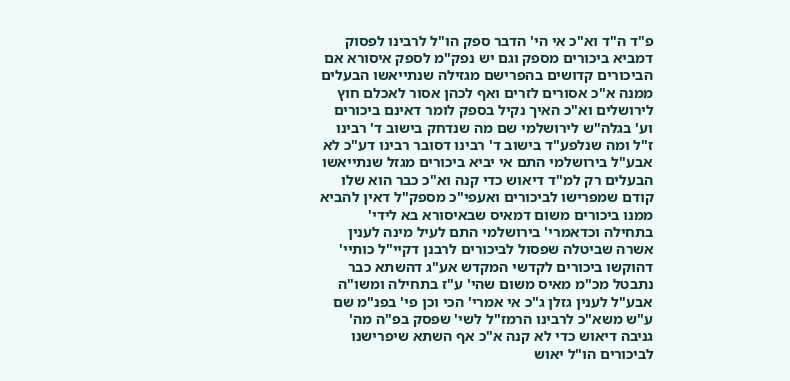פ"ד ה"ד וא"כ אי הי' הדבר ספק הו"ל לרבינו לפסוק דמביא ביכורים מספק וגם יש נפק"מ לספק איסורא אם הביכורים קדושים בהפרישם מגזילה שנתייאשו הבעלים ממנה א"כ אסורים לזרים ואף לכהן אסור לאכלם חוץ לירושלים וא"כ האיך נקיל בספק לומר דאינם ביכורים וע' בגלה"ש לירושלמי שם מה שנדחק בישוב ד' רבינו ז"ל ומה שנלפע"ד בישוב ד' רבינו דסובר רבינו דע"כ לא אבע"ל בירושלמי התם אי יביא ביכורים מגזל שנתייאשו הבעלים רק למ"ד דיאוש כדי קנה וא"כ כבר הוא שלו קודם שמפרישו לביכורים ואעפי"כ מספק"ל דאין להביא ממנו ביכורים משום דמאיס שבאיסורא בא לידי' בתחילה וכדאמרי' בירושלמי התם לעיל מינה לענין אשרה שביטלה שפסול לביכורים לרבנן דקיי"ל כותיי' דהוקשו ביכורים לקדשי המקדש אע"ג דהשתא כבר נתבטל מכ"מ מאיס משום שהי' ע"ז בתחילה ומשו"ה אבע"ל לענין גזלן ג"כ אי אמרי' הכי וכן פי' בפנ"מ שם ע"ש משא"כ לרבינו הרמז"ל לשי' שפסק בפ"ה מה' גניבה דיאוש כדי לא קנה א"כ אף השתא שיפרישנו לביכורים הו"ל יאוש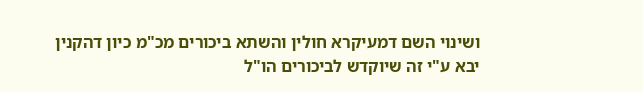ושינוי השם דמעיקרא חולין והשתא ביכורים מכ"מ כיון דהקנין יבא ע"י זה שיוקדש לביכורים הו"ל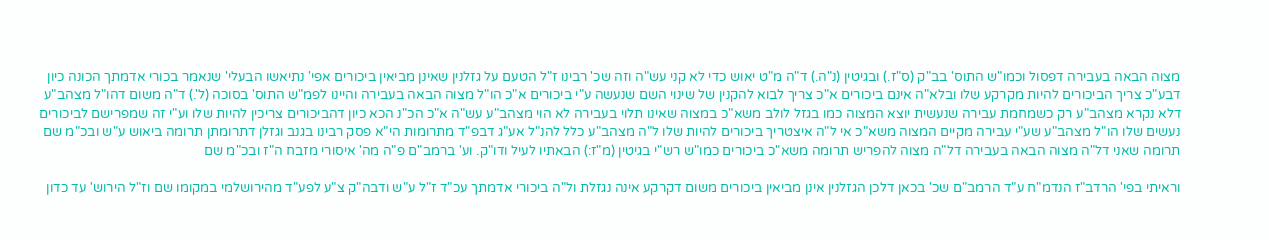מצוה הבאה בעבירה דפסול וכמו"ש התוס' בב"ק (ס"ז.) ובגיטין (נ"ה.) ד"ה מ"ט יאוש כדי לא קני עש"ה וזה שכ' רבינו ז"ל הטעם על גזלנין שאינן מביאין ביכורים אפי' נתיאשו הבעלי' שנאמר בכורי אדמתך הכונה כיון דבע"כ צריך הביכורים להיות מקרקע שלו ובלא"ה אינם ביכורים א"כ צריך לבוא להקנין של שינוי השם שנעשה ע"י ביכורים א"כ הו"ל מצוה הבאה בעבירה והיינו לפמ"ש התוס' בסוכה (ל'.) ד"ה משום דהו"ל מצהב"ע דלא נקרא מצהב"ע רק כשמחמת עבירה שנעשית יוצא המצוה כמו בגזל לולב משא"כ במצוה שאינו תלוי בעבירה לא הוי מצהב"ע עש"ה א"כ הכ"נ הכא כיון דהביכורים צריכין להיות שלו וע"י זה שמפרישם לביכורים נעשים שלו הו"ל מצהב"ע שע"י עבירה מקיים המצוה משא"כ אי ל"ה איצטריך ביכורים להיות שלו ל"ה מצהב"ע כלל להנ"ל אע"ג דבפ"ד מתרומות הי"א פסק רבינו בגנב וגזלן דתרומתן תרומה ביאוש ע"ש ובכ"מ שם תרומה שאני דל"ה מצוה הבאה בעבירה דל"ה מצוה להפריש תרומה משא"כ ביכורים כמו"ש רש"י בגיטין (מ"ז:) הבאתיו לעיל ודו"ק. וע' ברמב"ם פ"ה מה' איסורי מזבח ה"ז ובכ"מ שם

וראיתי בפי' הרדב"ז הנדמ"ח ע"ד הרמב"ם שכ' בכאן דלכן הגזלנין אינן מביאין ביכורים משום דקרקע אינה נגזלת ול"ה ביכורי אדמתך עכ"ד ז"ל ע"ש ודבה"ק צ"ע לפע"ד מהירושלמי במקומו שם וז"ל הירוש' עד כדון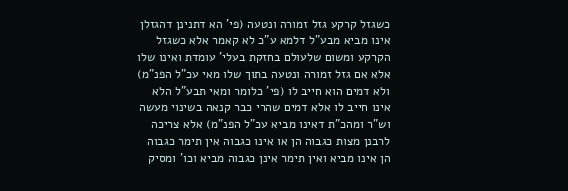כשגזל קרקע גזל זמורה ונטעה (פי' הא דתנינן דהגזלן אינו מביא מבע"ל דלמא ע"כ לא קאמר אלא כשגזל הקרקע ומשום שלעולם בחזקת בעלי' עומדת ואינו שלו אלא אם גזל זמורה ונטעה בתוך שלו מאי עכ"ל הפנ"מ) ולא דמים הוא חייב לו (פי' כלומר ומאי תבע"ל הלא אינו חייב לו אלא דמים שהרי כבר קנאה בשינוי מעשה וש"ר ומהכ"ת דאינו מביא עכ"ל הפנ"מ) אלא צריכה לרבנן מצות כגבוה הן או אינו כגבוה אין תימר כגבוה הן אינו מביא ואין תימר אינן כגבוה מביא וכו' ומסיק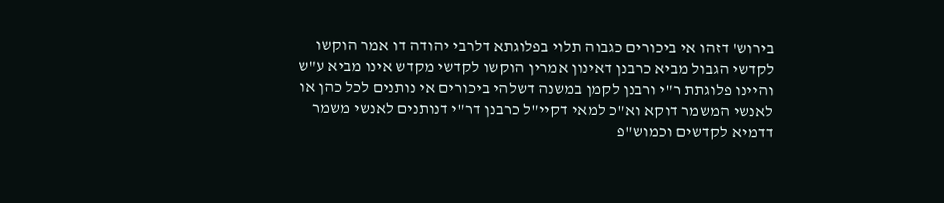בירוש' דזהו אי ביכורים כגבוה תלוי בפלוגתא דלרבי יהודה דו אמר הוקשו לקדשי הגבול מביא כרבנן דאינון אמרין הוקשו לקדשי מקדש אינו מביא ע"ש והיינו פלוגתת ר"י ורבנן לקמן במשנה דשלהי ביכורים אי נותנים לכל כהן או לאנשי המשמר דוקא וא"כ למאי דקיי"ל כרבנן דר"י דנותנים לאנשי משמר דדמיא לקדשים וכמוש"פ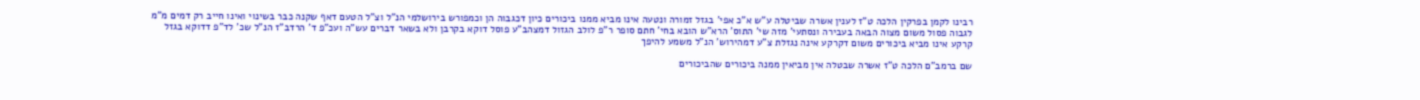רבינו לקמן בפרקין הלכה ט"ז לענין אשרה שביטלה ע"ש א"כ אפי' בגזל זמורה ונטעה אינו מביא ממנו ביכורים כיון דכגבוה הן וכמפורש בירושלמי הנ"ל וצ"ל הטעם דאף שקנה כבר בשינוי ואינו חייב רק דמים מ"מ לגבוה פסול משום מצוה הבאה בעבירה ונסתעי' מזה שי' התוס' הרא"ש הובא בחי' חתם סופר ר"פ לולב הגזול דמצהב"ע פוסל דוקא בקרבן ולא בשאר דברים עש"ה ועכ"פ ד' הרדב"ז הנ"ל שכ' לד"פ דדוקא בגזל קרקע אינו מביא ביכורים משום דקרקע אינה נגזלת צ"ע דמהירוש' הנ"ל משמע להיפך

שם ברמב"ם הלכה ט"ז אשרה שבטלה אין מביאין ממנה ביכורים שהביכורים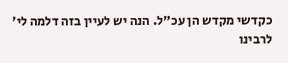כקדשי מקדש הן עכ"ל. הנה יש לעיין בזה דלמה לי' לרבינו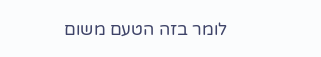לומר בזה הטעם משום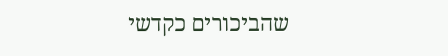שהביכורים כקדשי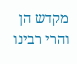מקדש הן והרי רבינו